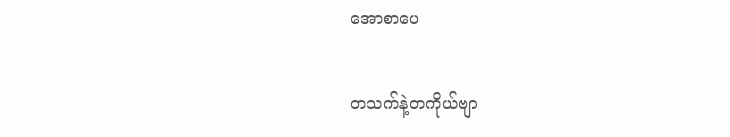အောစာပေ

တသက်နဲ့တကိုယ်ဗျာ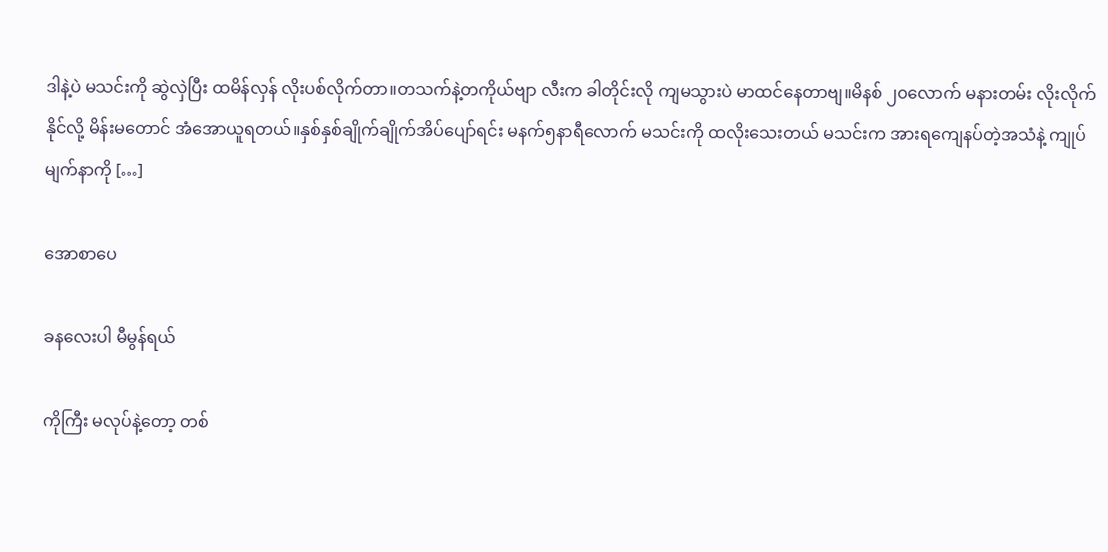ဒါနဲ့ပဲ မသင်းကို ဆွဲလှဲပြီး ထမိန်လှန် လိုးပစ်လိုက်တာ။တသက်နဲ့တကိုယ်ဗျာ လီးက ခါတိုင်းလို ကျမသွားပဲ မာထင်နေတာဗျ။မိနစ် ၂၀လောက် မနားတမ်း လိုးလိုက်နိုင်လို့ မိန်းမတောင် အံအောယူရတယ်။နှစ်နှစ်ချိုက်ချိုက်အိပ်ပျော်ရင်း မနက်၅နာရီလောက် မသင်းကို ထလိုးသေးတယ် မသင်းက အားရကျေနပ်တဲ့အသံနဲ့ ကျုပ်မျက်နာကို […]

အောစာပေ

ခနလေးပါ မီမွန်ရယ်

ကိုကြီး မလုပ်နဲ့တော့ တစ်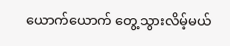ယောက်ယောက် တွေ့သွားလိမ့်မယ်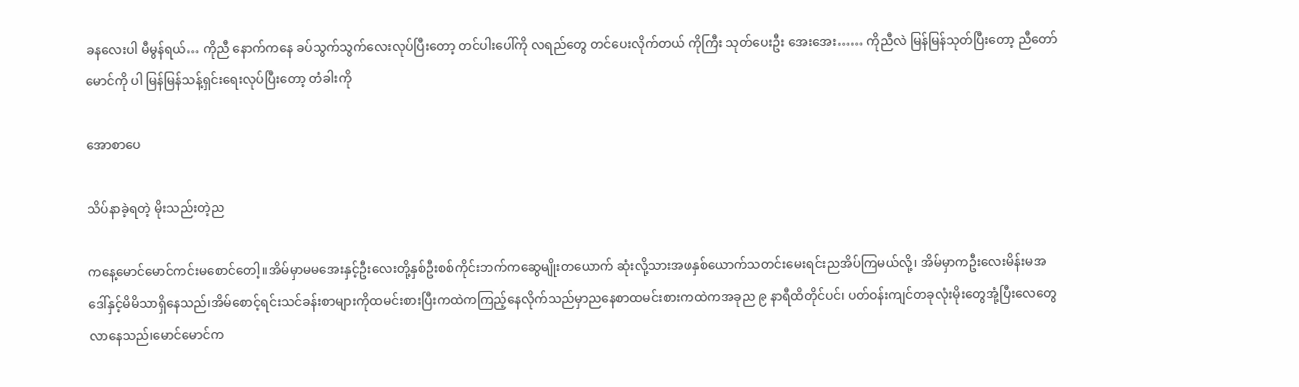ခနလေးပါ မီမွန်ရယ်… ကိုညီ နောက်ကနေ ခပ်သွက်သွက်လေးလုပ်ပြီးတော့ တင်ပါးပေါ်ကို လရည်တွေ တင်ပေးလိုက်တယ် ကိုကြီး သုတ်ပေးဦး အေးအေး…… ကိုညီလဲ မြန်မြန်သုတ်ပြီးတော့ ညီတော်မောင်ကို ပါ မြန်မြန်သန့်ရှင်းရေးလုပ်ပြီးတော့ တံခါးကို

အောစာပေ

သိပ်နာခဲ့ရတဲ့ မိုးသည်းတဲ့ည

ကနေ့မောင်မောင်ကင်းမစောင်တေါ့။အိမ်မှာမမအေးနှင့်ဦးလေးတို့နှစ်ဦးစစ်ကိုင်းဘက်ကဆွေမျိုးတယောက် ဆုံးလို့သားအဖနှစ်ယောက်သတင်းမေးရင်းညအိပ်ကြမယ်လို့၊ အိမ်မှာကဦးလေးမိန်းမအဒေါ်နှင့်မိမိသာရှိနေသည်၊အိမ်စောင့်ရင်းသင်ခန်းစာများကိုထမင်းစားပြီးကထဲကကြည့်နေလိုက်သည်မှာညနေစာထမင်းစားကထဲကအခုည ၉ နာရီထိတိုင်ပင်၊ ပတ်ဝန်းကျင်တခုလုံးမိုးတွေအုံ့ပြီးလေတွေလာနေသည်၊မောင်မောင်က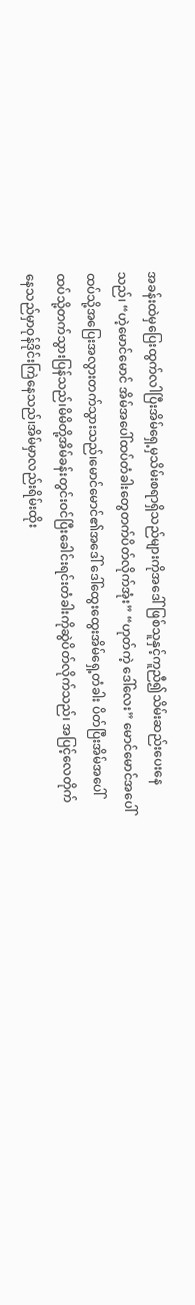အခန်းထဲမှပြေးထွက်လါပြီးအိမ်ရှေ့မှသိမ်းစရာရှိသည်များကိုအဒေါ်ဖြစ်သူနှင့်ကူညီ၍သိမ်းဆည်းပေးနေသည်၊ “ဟဲ့မောင်မောင် အိမ်အပေါ်ထပ်တံခါးတွေတက်ပိတ်လိုက်အုံး” “ဟုတ်ကဲ့ ဒေါ်လေး” မောင်မောင်အပေါ်ထပ်သို့အပြေးအလွားတက်သွားသည်၊မောင်မောင်၏အဒေါ် ဒေါ်ထွေးထွေးအိမ်ရှေ့တံခါး ပိတ်ပြီးအိမ်အပေါ်ထပ်သို့တက်သွားပြန်သည်၊မိမိတို့အိမ်ခန်းတွင်းဝင်ပြီးခေါင်းရင်းတံခါးကိုဆွဲပိတ်လိုက်သည်၊ အပြင့်လေတိုက်နေသည်မှာဝုန်ဒိုင်းကြဲနေသည်၊အိမ်မှာလည်းရိမ်းထိုး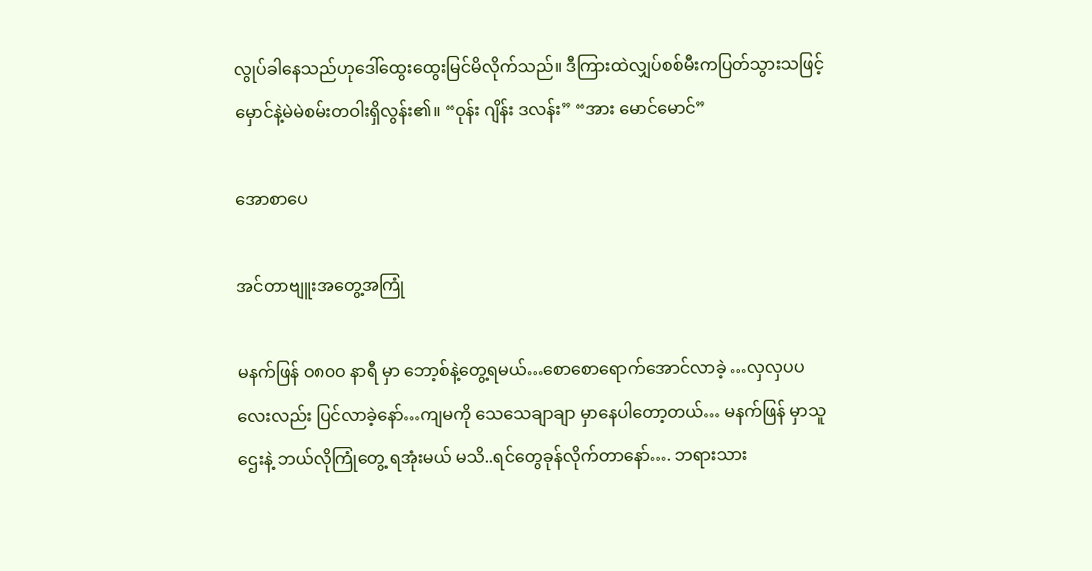လွုပ်ခါနေသည်ဟုဒေါ်ထွေးထွေးမြင်မိလိုက်သည်။ ဒီကြားထဲလျှပ်စစ်မီးကပြတ်သွားသဖြင့်မှောင်နဲ့မဲမဲစမ်းတဝါးရှိလွန်း၏။ “ဝုန်း ဂျိန်း ဒလန်း” “အား မောင်မောင်”

အောစာပေ

အင်တာဗျူးအတွေ့အကြုံ

မနက်ဖြန် ဝ၈၀ဝ နာရီ မှာ ဘော့စ်နဲ့တွေ့ရမယ်…စောစောရောက်အောင်လာခဲ့ …လှလှပပ လေးလည်း ပြင်လာခဲ့နော်…ကျမကို သေသေချာချာ မှာနေပါတော့တယ်… မနက်ဖြန် မှာသူဌေးနဲ့ ဘယ်လိုကြုံတွေ့ ရအုံးမယ် မသိ..ရင်တွေခုန်လိုက်တာနော်…. ဘရားသား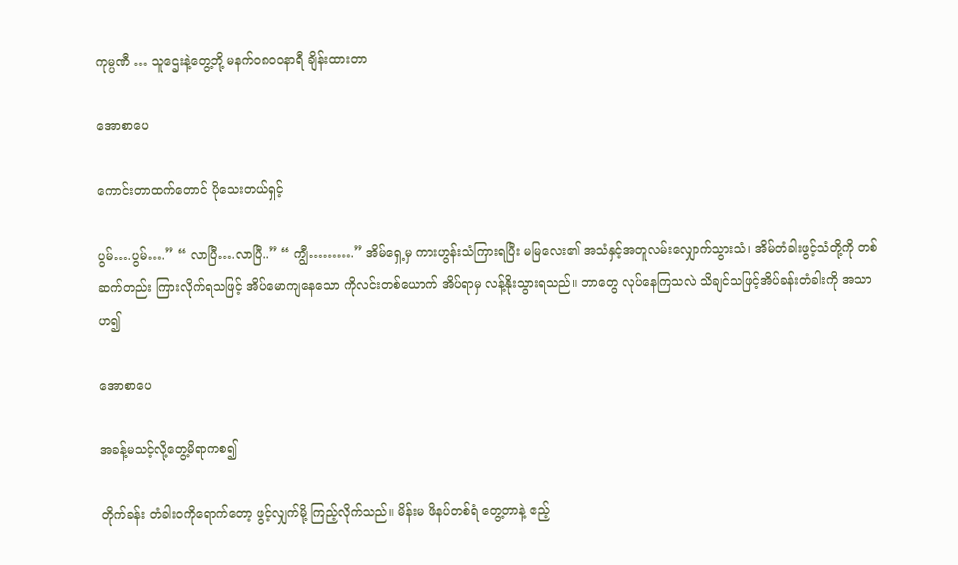ကုမ္ပဏီ … သူဌေးနဲ့တွေ့ဘို့ မနက်ဝ၈၀ဝနာရီ ချိန်းထားတာ

အောစာပေ

ကောင်းတာထက်တောင် ပိုသေးတယ်ရှင့်

ပွမ်….ပွမ်….” “ လာပြီ….လာပြီ..” “ ကျွီ……….” အိမ်ရှေ့မှ ကားဟွန်းသံကြားရပြီး မမြလေး၏ အသံနှင့်အတူလမ်းလျှောက်သွားသံ၊ အိမ်တံခါးဖွင့်သံတို့ကို တစ်ဆက်တည်း ကြားလိုက်ရသဖြင့် အိပ်မောကျနေသော ကိုလင်းတစ်ယောက် အိပ်ရာမှ လန့်နိုးသွားရသည်။ ဘာတွေ လုပ်နေကြသလဲ သိချင်သဖြင့်အိပ်ခန်းတံခါးကို အသာဟ၍

အောစာပေ

အခန့်မသင့်လို့တွေ့မိရာကစ၍

တိုက်ခန်း တံခါးဝကိုရောက်တော့ ဖွင့်လျှက်မို့ ကြည့်လိုက်သည်။ မိန်းမ ဖိနပ်တစ်ရံ တွေ့တာနဲ့ ဧည့်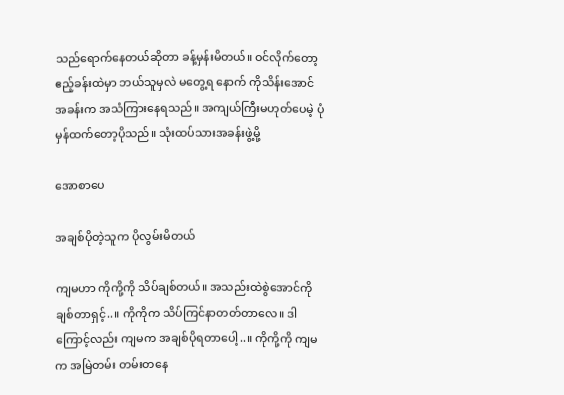သည်ရောက်နေတယ်ဆိုတာ ခန့်မှန်းမိတယ်။ ဝင်လိုက်တော့ ဧည့်ခန်းထဲမှာ ဘယ်သူမှလဲ မတွေ့ရ နောက် ကိုသိန်းအောင် အခန်းက အသံကြားနေရသည်။ အကျယ်ကြီးမဟုတ်ပေမဲ့ ပုံမှန်ထက်တော့ပိုသည်။ သုံးထပ်သားအခန်းဖွဲ့မို့

အောစာပေ

အချစ်ပိုတဲ့သူက ပိုလွမ်းမိတယ်

ကျမဟာ ကိုကို့ကို သိပ်ချစ်တယ်။ အသည်းထဲစွဲအောင်ကို ချစ်တာရှင့်..။ ကိုကိုက သိပ်ကြင်နာတတ်တာလေ။ ဒါကြောင့်လည်း ကျမက အချစ်ပိုရတာပေါ့..။ ကိုကို့ကို ကျမက အမြဲတမ်း တမ်းတနေ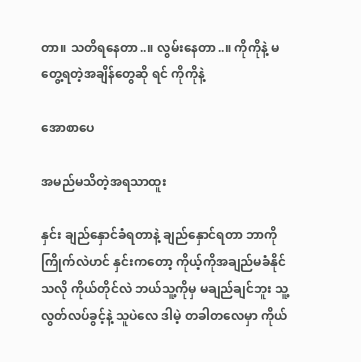တာ။ သတိရနေတာ..။ လွမ်းနေတာ..။ ကိုကိုနဲ့ မတွေ့ရတဲ့အချိန်တွေဆို ရင် ကိုကိုနဲ့

အောစာပေ

အမည်မသိတဲ့အရသာထူး

နှင်း ချည်နှောင်ခံရတာနဲ့ ချည်နှောင်ရတာ ဘာကိုကြိုက်လဲဟင် နှင်းကတော့ ကိုယ့်ကိုအချည်မခံနိုင်သလို ကိုယ်တိုင်လဲ ဘယ်သူ့ကိုမှ မချည်ချင်ဘူး သူ့လွတ်လပ်ခွင့်နဲ့ သူပဲလေ ဒါမဲ့ တခါတလေမှာ ကိုယ်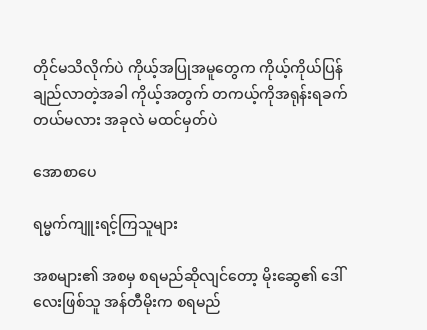တိုင်မသိလိုက်ပဲ ကိုယ့်အပြုအမူတွေက ကိုယ့်ကိုယ်ပြန်ချည်လာတဲ့အခါ ကိုယ့်အတွက် တကယ့်ကိုအရုန်းရခက်တယ်မလား အခုလဲ မထင်မှတ်ပဲ

အောစာပေ

ရမ္မက်ကျူးရင့်ကြသူများ

အစများ၏ အစမှ စရမည်ဆိုလျင်တော့ မိုးဆွေ၏ ဒေါ်လေးဖြစ်သူ အန်တီမိုးက စရမည်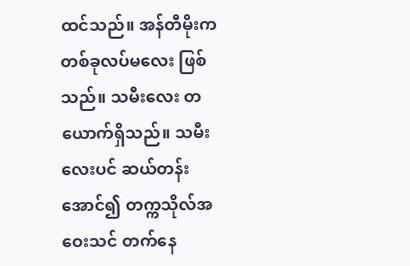ထင်သည်။ အန်တီမိုးက တစ်ခုလပ်မလေး ဖြစ်သည်။ သမီးလေး တယောက်ရှိသည်။ သမီးလေးပင် ဆယ်တန်းအောင်၍ တက္ကသိုလ်အဝေးသင် တက်နေ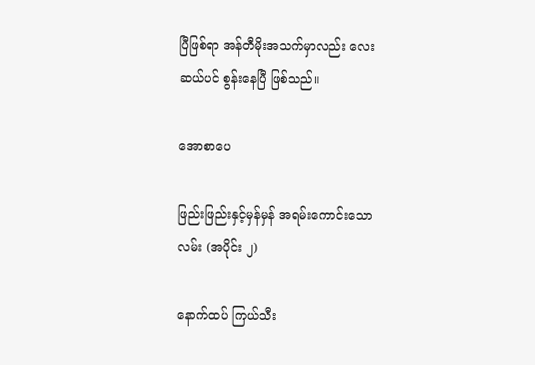ပြီဖြစ်ရာ အန်တီမိုးအသက်မှာလည်း လေးဆယ်ပင် စွန်းနေပြီ ဖြစ်သည်။

အောစာပေ

ဖြည်းဖြည်းနှင့်မှန်မှန် အရမ်းကောင်းသောလမ်း (အပိုင်း ၂)

နောက်ထပ် ကြယ်သီး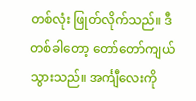တစ်လုံး ဖြုတ်လိုက်သည်။ ဒီတစ်ခါတော့ တော်တော်ကျယ်သွားသည်။ အင်္ကျီလေးကို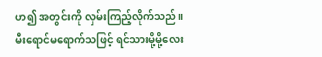ဟ၍ အတွင်းကို လှမ်းကြည့်လိုက်သည်။ မီးရောင်မရောက်သဖြင့် ရင်သားမို့မို့လေး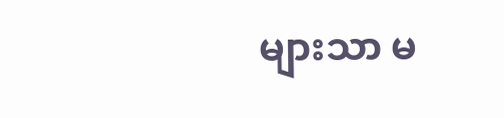များသာ မ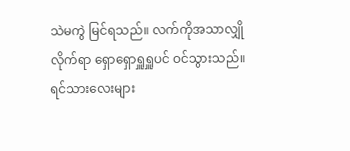သဲမကွဲ မြင်ရသည်။ လက်ကိုအသာလျှိုလိုက်ရာ ရှောရှောရှူရှူပင် ဝင်သွားသည်။ ရင်သားလေးများ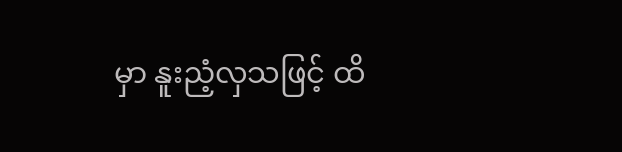မှာ နူးညံ့လှသဖြင့် ထိ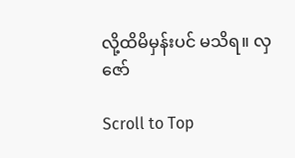လို့ထိမိမှန်းပင် မသိရ။ လှဇော်

Scroll to Top